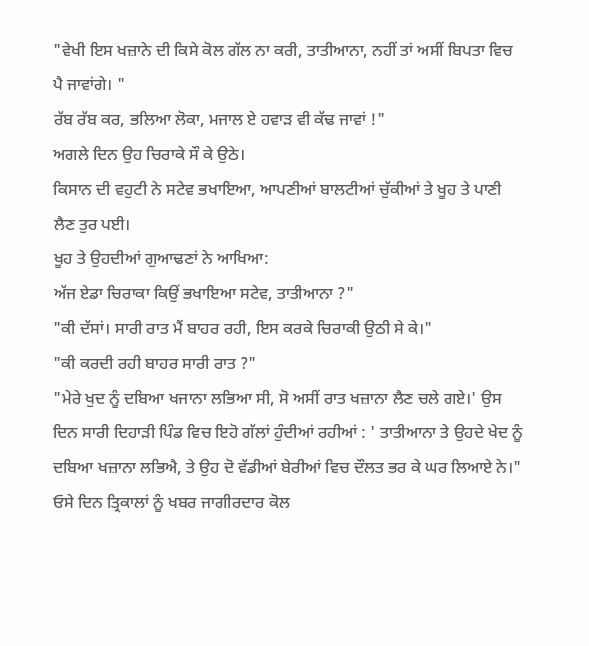"ਵੇਖੀ ਇਸ ਖਜ਼ਾਨੇ ਦੀ ਕਿਸੇ ਕੋਲ ਗੱਲ ਨਾ ਕਰੀ, ਤਾਤੀਆਨਾ, ਨਹੀਂ ਤਾਂ ਅਸੀਂ ਬਿਪਤਾ ਵਿਚ ਪੈ ਜਾਵਾਂਗੇ। "
ਰੱਬ ਰੱਬ ਕਰ, ਭਲਿਆ ਲੋਕਾ, ਮਜਾਲ ਏ ਹਵਾੜ ਵੀ ਕੱਢ ਜਾਵਾਂ !"
ਅਗਲੇ ਦਿਨ ਉਹ ਚਿਰਾਕੇ ਸੌ ਕੇ ਉਠੇ।
ਕਿਸਾਨ ਦੀ ਵਹੁਟੀ ਨੇ ਸਟੇਵ ਭਖਾਇਆ, ਆਪਣੀਆਂ ਬਾਲਟੀਆਂ ਚੁੱਕੀਆਂ ਤੇ ਖੂਹ ਤੇ ਪਾਣੀ ਲੈਣ ਤੁਰ ਪਈ।
ਖੂਹ ਤੇ ਉਹਦੀਆਂ ਗੁਆਢਣਾਂ ਨੇ ਆਖਿਆ:
ਅੱਜ ਏਡਾ ਚਿਰਾਕਾ ਕਿਉਂ ਭਖਾਇਆ ਸਟੇਵ, ਤਾਤੀਆਨਾ ?"
"ਕੀ ਦੱਸਾਂ। ਸਾਰੀ ਰਾਤ ਮੈਂ ਬਾਹਰ ਰਹੀ, ਇਸ ਕਰਕੇ ਚਿਰਾਕੀ ਉਠੀ ਸੇ ਕੇ।"
"ਕੀ ਕਰਦੀ ਰਹੀ ਬਾਹਰ ਸਾਰੀ ਰਾਤ ?"
"ਮੇਰੇ ਖੁਦ ਨੂੰ ਦਬਿਆ ਖਜਾਨਾ ਲਭਿਆ ਸੀ, ਸੋ ਅਸੀਂ ਰਾਤ ਖਜ਼ਾਨਾ ਲੈਣ ਚਲੇ ਗਏ।' ਉਸ ਦਿਨ ਸਾਰੀ ਦਿਹਾੜੀ ਪਿੰਡ ਵਿਚ ਇਹੋ ਗੱਲਾਂ ਹੁੰਦੀਆਂ ਰਹੀਆਂ : ' ਤਾਤੀਆਨਾ ਤੇ ਉਹਦੇ ਖੇਦ ਨੂੰ ਦਬਿਆ ਖਜ਼ਾਨਾ ਲਭਿਐ, ਤੇ ਉਹ ਦੋ ਵੱਡੀਆਂ ਬੇਰੀਆਂ ਵਿਚ ਦੌਲਤ ਭਰ ਕੇ ਘਰ ਲਿਆਏ ਨੇ।"
ਓਸੇ ਦਿਨ ਤ੍ਰਿਕਾਲਾਂ ਨੂੰ ਖਬਰ ਜਾਗੀਰਦਾਰ ਕੋਲ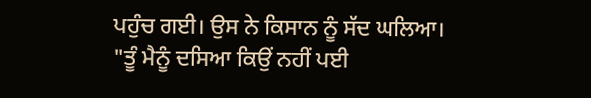ਪਹੁੰਚ ਗਈ। ਉਸ ਨੇ ਕਿਸਾਨ ਨੂੰ ਸੱਦ ਘਲਿਆ।
"ਤੂੰ ਮੈਨੂੰ ਦਸਿਆ ਕਿਉਂ ਨਹੀਂ ਪਈ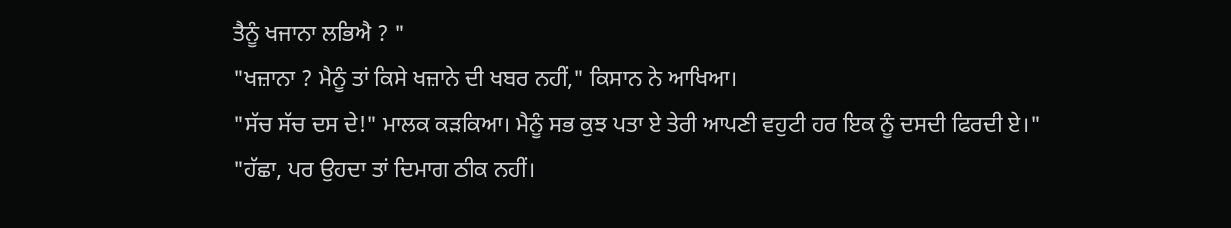ਤੈਨੂੰ ਖਜਾਨਾ ਲਭਿਐ ? "
"ਖਜ਼ਾਨਾ ? ਮੈਨੂੰ ਤਾਂ ਕਿਸੇ ਖਜ਼ਾਨੇ ਦੀ ਖਬਰ ਨਹੀਂ," ਕਿਸਾਨ ਨੇ ਆਖਿਆ।
"ਸੱਚ ਸੱਚ ਦਸ ਦੇ!" ਮਾਲਕ ਕੜਕਿਆ। ਮੈਨੂੰ ਸਭ ਕੁਝ ਪਤਾ ਏ ਤੇਰੀ ਆਪਣੀ ਵਹੁਟੀ ਹਰ ਇਕ ਨੂੰ ਦਸਦੀ ਫਿਰਦੀ ਏ।"
"ਹੱਛਾ, ਪਰ ਉਹਦਾ ਤਾਂ ਦਿਮਾਗ ਠੀਕ ਨਹੀਂ।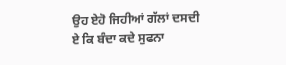ਉਹ ਏਹੋ ਜਿਹੀਆਂ ਗੱਲਾਂ ਦਸਦੀ ਏ ਕਿ ਬੰਦਾ ਕਦੇ ਸੁਫਨਾ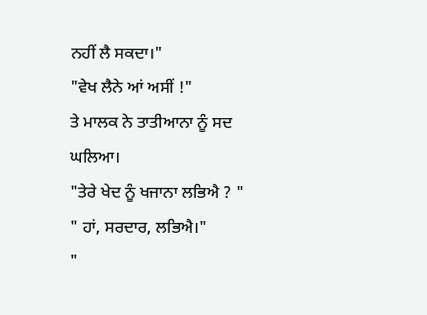ਨਹੀਂ ਲੈ ਸਕਦਾ।"
"ਵੇਖ ਲੈਨੇ ਆਂ ਅਸੀਂ !"
ਤੇ ਮਾਲਕ ਨੇ ਤਾਤੀਆਨਾ ਨੂੰ ਸਦ ਘਲਿਆ।
"ਤੇਰੇ ਖੇਦ ਨੂੰ ਖਜਾਨਾ ਲਭਿਐ ? "
" ਹਾਂ, ਸਰਦਾਰ, ਲਭਿਐ।"
"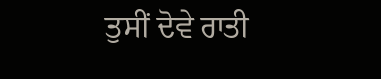ਤੁਸੀਂ ਦੋਵੇ ਰਾਤੀ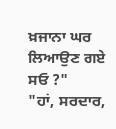ਖ਼ਜਾਨਾ ਘਰ ਲਿਆਉਣ ਗਏ ਸਓ ?"
"ਹਾਂ, ਸਰਦਾਰ,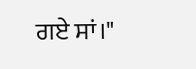ਗਏ ਸਾਂ।"